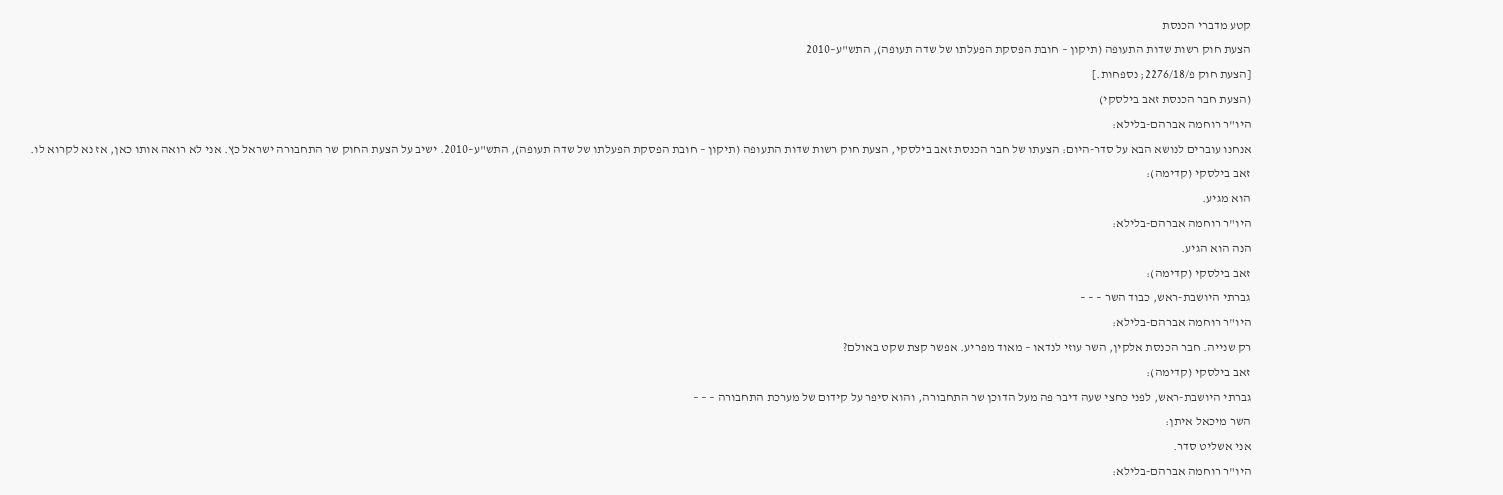קטע מדברי הכנסת
הצעת חוק רשות שדות התעופה (תיקון – חובת הפסקת הפעלתו של שדה תעופה), התש"ע–2010
[הצעת חוק פ/2276/18; נספחות.]
(הצעת חבר הכנסת זאב בילסקי)
היו"ר רוחמה אברהם-בלילא:
אנחנו עוברים לנושא הבא על סדר-היום: הצעתו של חבר הכנסת זאב בילסקי, הצעת חוק רשות שדות התעופה (תיקון – חובת הפסקת הפעלתו של שדה תעופה), התש"ע–2010. ישיב על הצעת החוק שר התחבורה ישראל כץ. אני לא רואה אותו כאן, אז נא לקרוא לו.
זאב בילסקי (קדימה):
הוא מגיע.
היו"ר רוחמה אברהם-בלילא:
הנה הוא הגיע.
זאב בילסקי (קדימה):
גברתי היושבת-ראש, כבוד השר – – –
היו"ר רוחמה אברהם-בלילא:
רק שנייה. חבר הכנסת אלקין, השר עוזי לנדאו – מאוד מפריע. אפשר קצת שקט באולם?
זאב בילסקי (קדימה):
גברתי היושבת-ראש, לפני כחצי שעה דיבר פה מעל הדוכן שר התחבורה, והוא סיפר על קידום של מערכת התחבורה – – –
השר מיכאל איתן:
אני אשליט סדר.
היו"ר רוחמה אברהם-בלילא: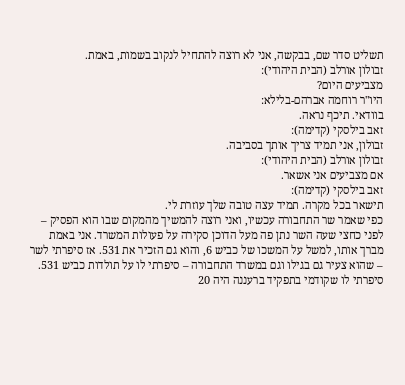תשליט סדר שם, בבקשה, אני לא רוצה להתחיל לנקוב בשמות, באמת.
זבולון אורלב (הבית היהודי):
מצביעים היום?
היו"ר רוחמה אברהם-בלילא:
בוודאי. תיכף נראה.
זאב בילסקי (קדימה):
זבולון, אני תמיד צריך אותך בסביבה.
זבולון אורלב (הבית היהודי):
אם מצביעים אני אשאר.
זאב בילסקי (קדימה):
תישאר בכל מקרה. תמיד עצה טובה שלך עוזרת לי.
כפי שאמר שר התחבורה עכשיו, ואני רוצה להמשיך מהמקום שבו הוא הפסיק – לפני כחצי שעה השר נתן פה מעל הדוכן סקירה על פעולות המשרד. אני באמת מברך אותו, למשל על המשכו של כביש 6, והוא גם הזכיר את 531. אז סיפרתי לשר – שהוא צעיר גם בגילו וגם במשרד התחבורה – סיפרתי לו על תולדות כביש 531. סיפרתי לו שקודמי בתפקיד ברעננה היה 20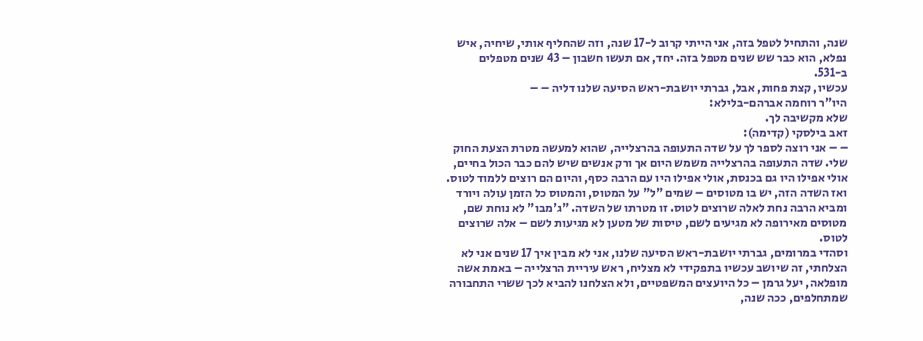שנה, והתחיל לטפל בזה, אני הייתי קרוב ל-17 שנה, וזה שהחליף אותי, שיחיה, איש נפלא, הוא כבר שש שנים מטפל בזה. יחד, אם תעשו חשבון – 43 שנים מטפלים ב-531.
עכשיו, קצת פחות, אבל, גברתי יושבת-ראש הסיעה שלנו דליה – –
היו"ר רוחמה אברהם-בלילא:
שלא מקשיבה לך.
זאב בילסקי (קדימה):
– – אני רוצה לספר לך על שדה התעופה בהרצלייה, שהוא למעשה מטרת הצעת החוק שלי. שדה התעופה בהרצלייה משמש היום אך ורק אנשים שיש להם כבר הכול בחיים, אולי אפילו היו גם בכנסת, אולי אפילו היו עם הרבה כסף, והיום הם רוצים ללמוד לטוס. ואז השדה הזה, יש בו מטוסים – שמים "ל" על המטוס, והמטוס כל הזמן עולה ויורד ומביא הרבה נחת לאלה שרוצים לטוס. זו מטרתו של השדה. "ג'מבו" לא נוחת שם, מטוסים מאירופה לא מגיעים לשם, טיסות של מטען לא מגיעות לשם – אלה שרוצים לטוס.
וסהדי במרומים, גברתי יושבת-ראש הסיעה שלנו, אני לא מבין איך 17 שנים אני לא הצלחתי, זה שיושב עכשיו בתפקידי לא מצליח, ראש עיריית הרצלייה – באמת אשה מופלאה, יעל גרמן – כל היועצים המשפטיים, ולא הצלחנו להביא לכך ששרי התחבורה שמתחלפים, ככה שנה,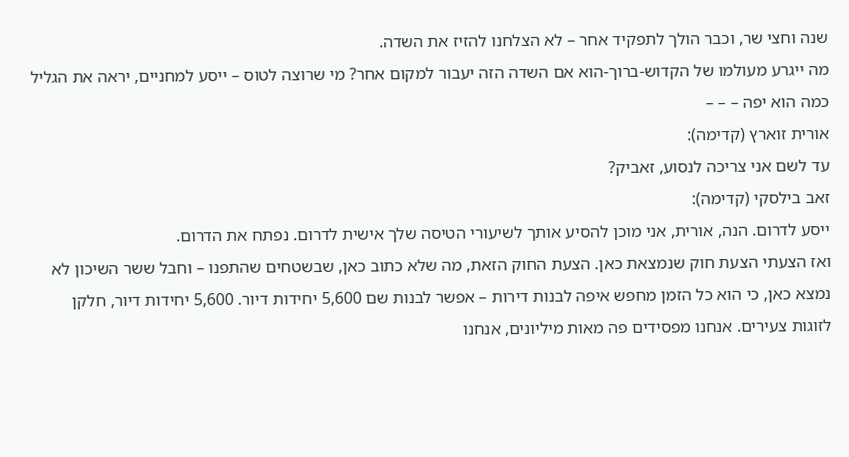שנה וחצי שר, וכבר הולך לתפקיד אחר – לא הצלחנו להזיז את השדה.
מה ייגרע מעולמו של הקדוש-ברוך-הוא אם השדה הזה יעבור למקום אחר? מי שרוצה לטוס – ייסע למחניים, יראה את הגליל כמה הוא יפה – – –
אורית זוארץ (קדימה):
עד לשם אני צריכה לנסוע, זאביק?
זאב בילסקי (קדימה):
ייסע לדרום. הנה, אורית, אני מוכן להסיע אותך לשיעורי הטיסה שלך אישית לדרום. נפתח את הדרום.
ואז הצעתי הצעת חוק שנמצאת כאן. הצעת החוק הזאת, מה שלא כתוב כאן, שבשטחים שהתפנו – וחבל ששר השיכון לא נמצא כאן, כי הוא כל הזמן מחפש איפה לבנות דירות – אפשר לבנות שם 5,600 יחידות דיור. 5,600 יחידות דיור, חלקן לזוגות צעירים. אנחנו מפסידים פה מאות מיליונים, אנחנו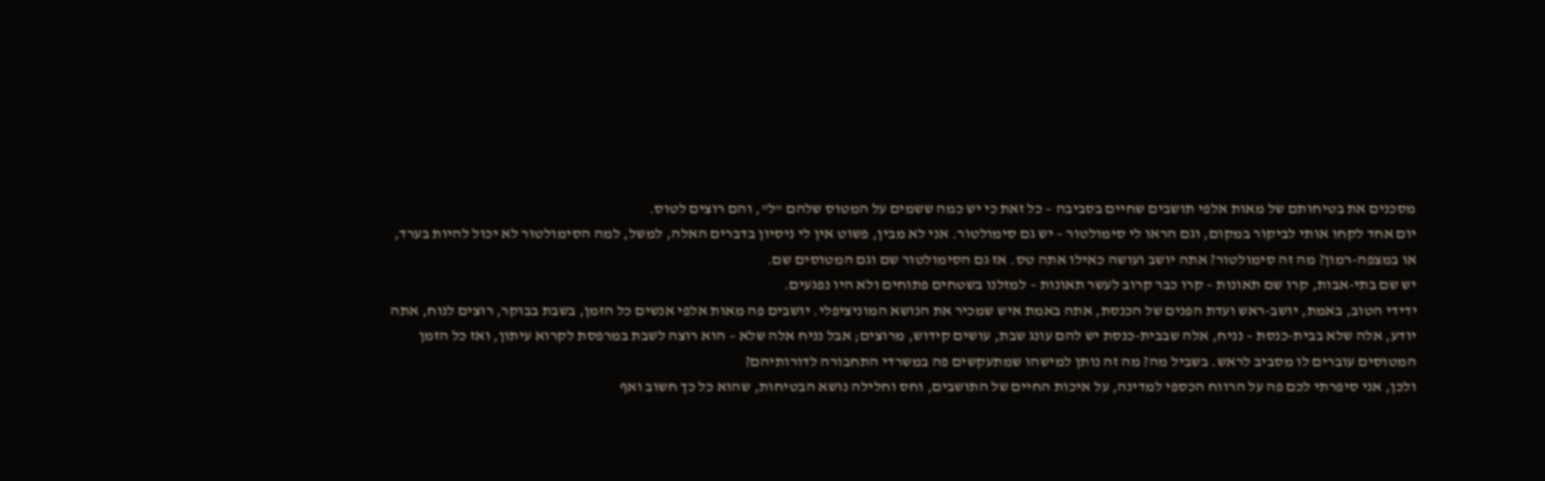מסכנים את בטיחותם של מאות אלפי תושבים שחיים בסביבה – כל זאת כי יש כמה ששמים על המטוס שלהם "ל", והם רוצים לטוס.
יום אחד לקחו אותי לביקור במקום, וגם הראו לי סימולטור – יש גם סימולטור. אני לא מבין, פשוט אין לי ניסיון בדברים האלה, למשל, למה הסימולטור לא יכול להיות בערד, או במצפה-רמון? מה זה סימולטור? אתה יושב ועושה כאילו אתה טס. אז גם הסימולטור שם וגם המטוסים שם.
יש שם בתי-אבות, קרו שם תאונות – קרו כבר קרוב לעשר תאונות – למזלנו בשטחים פתוחים ולא היו נפגעים.
ידידי הטוב, באמת, יושב-ראש ועדת הפנים של הכנסת, אתה באמת איש שמכיר את הנושא המוניציפלי. יושבים פה מאות אלפי אנשים כל הזמן, בשבת בבוקר, רוצים לנוח, אתה יודע, אלה שלא בבית-כנסת – נניח, אלה שבבית-כנסת יש להם עונג שבת, עושים קידוש, מרוצים; אבל נניח אלה שלא – הוא רוצה לשבת במרפסת לקרוא עיתון, ואז כל הזמן המטוסים עוברים לו מסביב לראש. בשביל מה? מה זה נותן למישהו שמתעקשים פה במשרדי התחבורה לדורותיהם?
ולכן, אני סיפרתי לכם פה על הרווח הכספי למדינה, על איכות החיים של התושבים, וחס וחלילה נושא הבטיחות, שהוא כל כך חשוב ואף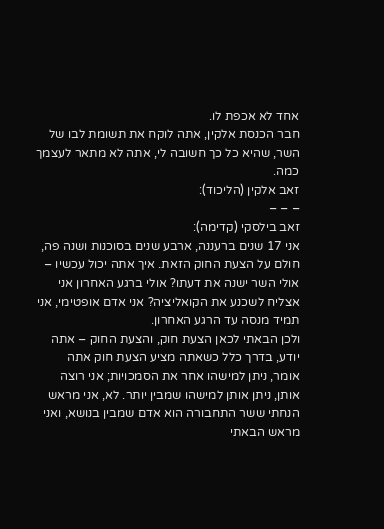אחד לא אכפת לו.
חבר הכנסת אלקין, אתה לוקח את תשומת לבו של השר, שהיא כל כך חשובה לי, אתה לא מתאר לעצמך כמה.
זאב אלקין (הליכוד):
– – –
זאב בילסקי (קדימה):
אני 17 שנים ברעננה, ארבע שנים בסוכנות ושנה פה, חולם על הצעת החוק הזאת. איך אתה יכול עכשיו – אולי השר ישנה את דעתו? אולי ברגע האחרון אני אצליח לשכנע את הקואליציה? אני אדם אופטימי, אני תמיד מנסה עד הרגע האחרון.
ולכן הבאתי לכאן הצעת חוק, והצעת החוק – אתה יודע, בדרך כלל כשאתה מציע הצעת חוק אתה אומר, ניתן למישהו אחר את הסמכויות; אני רוצה אותן, ניתן אותן למישהו שמבין יותר. לא, אני מראש הנחתי ששר התחבורה הוא אדם שמבין בנושא, ואני מראש הבאתי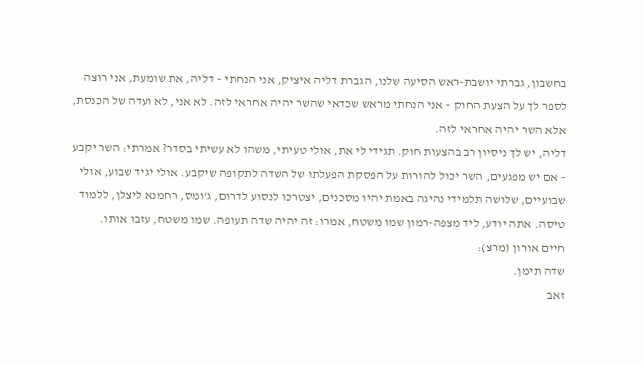בחשבון, גברתי יושבת-ראש הסיעה שלנו, הגברת דליה איציק, אני הנחתי – דליה, את שומעת, אני רוצה לספר לך על הצעת החוק – אני הנחתי מראש שכדאי שהשר יהיה אחראי לזה. לא אני, לא ועדה של הכנסת, אלא השר יהיה אחראי לזה.
דליה, יש לך ניסיון רב בהצעות חוק. תגידי לי את, אולי טעיתי, משהו לא עשיתי בסדר? אמרתי: השר יקבע – אם יש מפגעים, השר יכול להורות על הפסקת הפעלתו של השדה לתקופה שיקבע. אולי יגיד שבוע, אולי שבועיים, שלושה תלמידי נהיגה באמת יהיו מסכנים, יצטרכו לנסוע לדרום, ג'ומס, רחמנא ליצלן, ללמוד טיסה. אתה יודע, ליד מצפה-רמון שמו משטח, אמרו: זה יהיה שדה תעופה. שמו משטח, עזבו אותו.
חיים אורון (מרצ):
שדה תימן.
זאב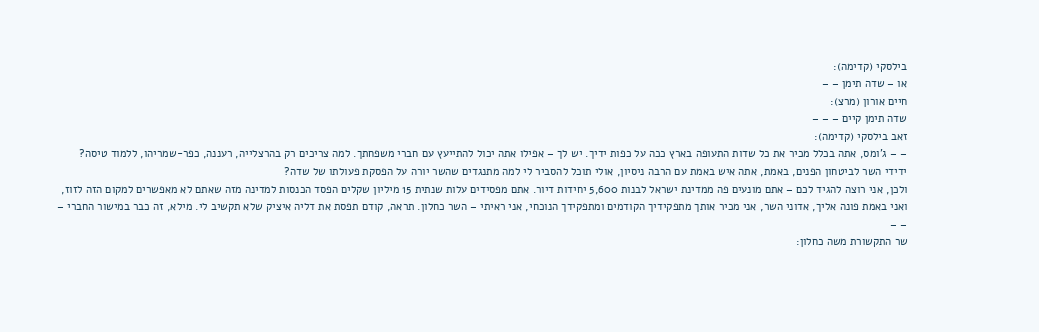בילסקי (קדימה):
או – שדה תימן – –
חיים אורון (מרצ):
שדה תימן קיים – – –
זאב בילסקי (קדימה):
– – ג'ומס, אתה בכלל מכיר את כל שדות התעופה בארץ ככה על כפות ידיך. יש לך – אפילו אתה יכול להתייעץ עם חברי משפחתך. למה צריכים רק בהרצלייה, רעננה, כפר-שמריהו, ללמוד טיסה?
ידידי השר לביטחון הפנים, באמת, אתה איש באמת עם הרבה ניסיון, אולי תוכל להסביר לי למה מתנגדים שהשר יורה על הפסקת פעולתו של שדה?
ולכן, אני רוצה להגיד לכם – אתם מונעים פה ממדינת ישראל לבנות 5,600 יחידות דיור. אתם מפסידים עלות שנתית 15 מיליון שקלים הפסד הכנסות למדינה מזה שאתם לא מאפשרים למקום הזה לזוז, ואני באמת פונה אליך, אדוני השר, אני מכיר אותך מתפקידיך הקודמים ומתפקידך הנוכחי, אני ראיתי – השר כחלון. תראה, קודם תפסת את דליה איציק שלא תקשיב לי. מילא, זה כבר במישור החברי – – –
שר התקשורת משה כחלון: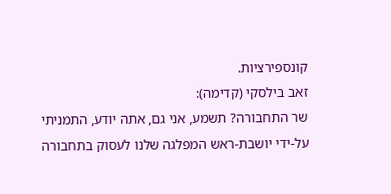קונספירציות.
זאב בילסקי (קדימה):
שר התחבורה? תשמע, אני גם, אתה יודע, התמניתי על-ידי יושבת-ראש המפלגה שלנו לעסוק בתחבורה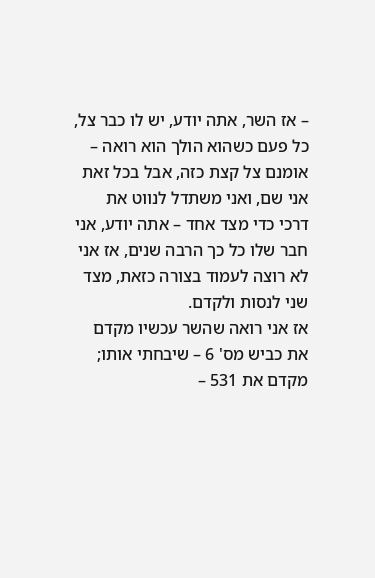– אז השר, אתה יודע, יש לו כבר צל, כל פעם כשהוא הולך הוא רואה – אומנם צל קצת כזה, אבל בכל זאת אני שם, ואני משתדל לנווט את דרכי כדי מצד אחד – אתה יודע, אני חבר שלו כל כך הרבה שנים, אז אני לא רוצה לעמוד בצורה כזאת, מצד שני לנסות ולקדם.
אז אני רואה שהשר עכשיו מקדם את כביש מס' 6 – שיבחתי אותו; מקדם את 531 –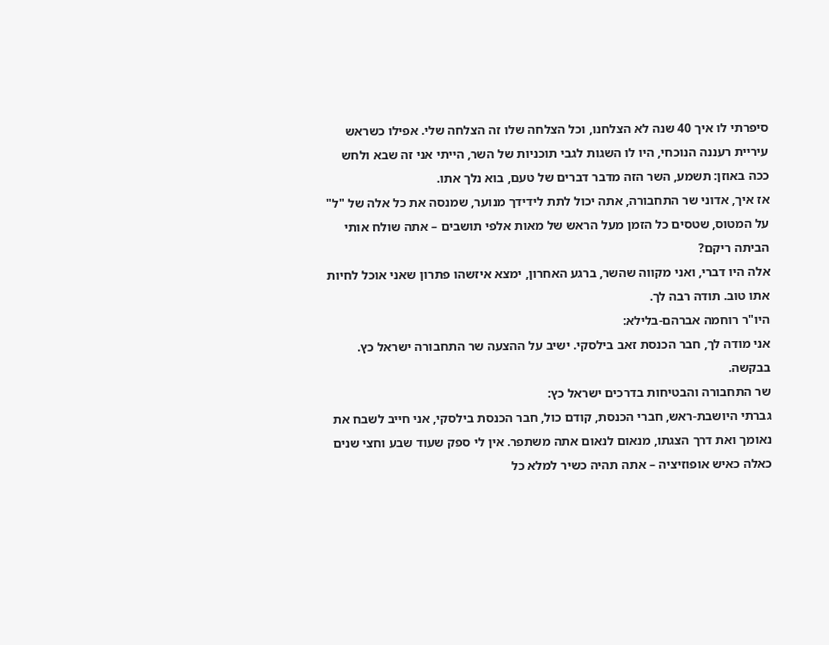סיפרתי לו איך 40 שנה לא הצלחנו, וכל הצלחה שלו זה הצלחה שלי. אפילו כשראש עיריית רעננה הנוכחי, היו לו השגות לגבי תוכניות של השר, הייתי אני זה שבא ולחש ככה באוזן: תשמע, השר הזה מדבר דברים של טעם, בוא נלך אתו.
אז איך, אדוני שר התחבורה, אתה יכול לתת לידידך מנוער, שמנסה את כל אלה של "ל" על המטוס, שטסים כל הזמן מעל הראש של מאות אלפי תושבים – אתה שולח אותי הביתה ריקם?
אלה היו דברי, ואני מקווה שהשר, ברגע האחרון, ימצא איזשהו פתרון שאני אוכל לחיות אתו טוב. תודה רבה לך.
היו"ר רוחמה אברהם-בלילא:
אני מודה לך, חבר הכנסת זאב בילסקי. ישיב על ההצעה שר התחבורה ישראל כץ. בבקשה.
שר התחבורה והבטיחות בדרכים ישראל כץ:
גברתי היושבת-ראש, חברי הכנסת, קודם כול, חבר הכנסת בילסקי, אני חייב לשבח את נאומך ואת דרך הצגתו, מנאום לנאום אתה משתפר. אין לי ספק שעוד שבע וחצי שנים כאלה כאיש אופוזיציה – אתה תהיה כשיר למלא כל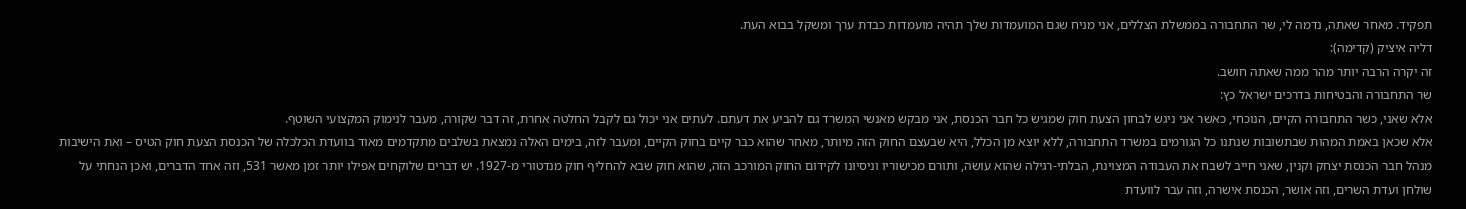תפקיד. מאחר שאתה, נדמה לי, שר התחבורה בממשלת הצללים, אני מניח שגם המועמדות שלך תהיה מועמדות כבדת ערך ומשקל בבוא העת.
דליה איציק (קדימה):
זה יקרה הרבה יותר מהר ממה שאתה חושב.
שר התחבורה והבטיחות בדרכים ישראל כץ:
אלא שאני, כשר התחבורה הקיים, הנוכחי, כאשר אני ניגש לבחון הצעת חוק שמגיש כל חבר הכנסת, אני מבקש מאנשי המשרד גם להביע את דעתם. לעתים אני יכול גם לקבל החלטה אחרת, זה דבר שקורה, מעבר לנימוק המקצועי השוטף.
אלא שכאן באמת המהות שבתשובות שנתנו כל הגורמים במשרד התחבורה, ללא יוצא מן הכלל, היא שבעצם החוק הזה מיותר, מאחר שהוא כבר קיים בחוק הקיים, ומעבר לזה, בימים האלה נמצאת בשלבים מתקדמים מאוד בוועדת הכלכלה של הכנסת הצעת חוק הטיס – ואת הישיבות מנהל חבר הכנסת יצחק וקנין, שאני חייב לשבח את העבודה המצוינת, הבלתי-רגילה שהוא עושה, ותורם מכישוריו וניסיונו לקידום החוק המורכב הזה, שהוא חוק שבא להחליף חוק מנדטורי מ-1927. יש דברים שלוקחים אפילו יותר זמן מאשר 531, וזה אחד הדברים, ואכן הנחתי על שולחן ועדת השרים, וזה אושר, הכנסת אישרה, וזה עבר לוועדת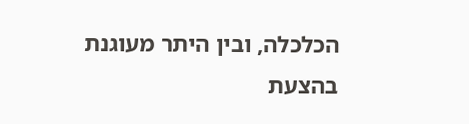הכלכלה, ובין היתר מעוגנת בהצעת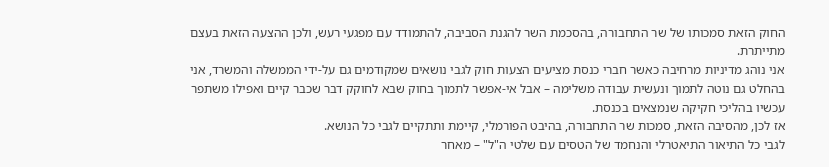החוק הזאת סמכותו של שר התחבורה, בהסכמת השר להגנת הסביבה, להתמודד עם מפגעי רעש, ולכן ההצעה הזאת בעצם מתייתרת.
אני נוהג מדיניות מרחיבה כאשר חברי כנסת מציעים הצעות חוק לגבי נושאים שמקודמים גם על-ידי הממשלה והמשרד, אני בהחלט גם נוטה לתמוך ונעשית עבודה משלימה – אבל אי-אפשר לתמוך בחוק שבא לחוקק דבר שכבר קיים ואפילו משתפר עכשיו בהליכי חקיקה שנמצאים בכנסת.
אז לכן, מהסיבה הזאת, סמכות שר התחבורה, בהיבט הפורמלי, קיימת ותתקיים לגבי כל הנושא.
לגבי כל התיאור התיאטרלי והנחמד של הטסים עם שלטי ה"ל" – מאחר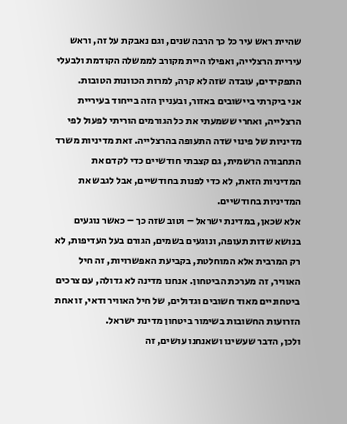שהיית ראש עיר כל כך הרבה שנים, וגם נאבקת על זה, וראש עיריית הרצלייה, ואפילו היית מקורב לממשלה הקודמת ולבעלי התפקידים, עובדה שזה לא קרה, למרות הכוונות הטובות.
אני ביקרתי ביישובים באזור, ובעניין הזה בייחוד בעיריית הרצלייה, ואחרי ששמעתי את כל הגורמים הוריתי לפעול לפי מדיניות של פינוי שדה התעופה בהרצלייה. זאת מדיניות משרד התחבורה הרשמית, גם קצבתי חודשיים כדי לקדם את המדיניות הזאת, לא כדי לפנות בחודשיים, אבל לגבש את המדיניות בחודשיים.
אלא שכאן, במדינת ישראל – וטוב שזה כך – כאשר נוגעים בנושא שדות תעופה, ונוגעים בשמים, הגורם בעל העדיפות, לא רק המרבית אלא המוחלטת, בקביעת האפשרויות, זה חיל האוויר, זה מערכת הביטחון. אנחנו מדינה לא גדולה, עם צרכים ביטחוניים מאוד חשובים וגדולים, של חיל האוויר ודאי, זו אחת הזרועות החשובות בשימור ביטחון מדינת ישראל.
ולכן, הדבר שעשינו ושאנחנו עושים, זה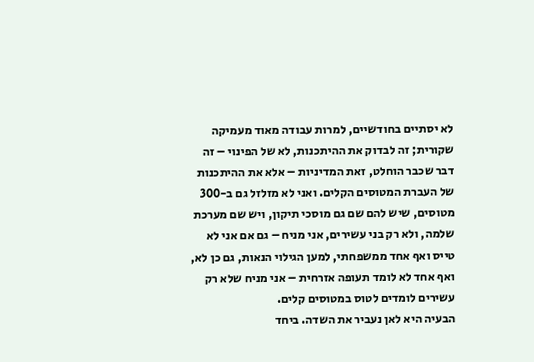לא יסתיים בחודשיים, למרות עבודה מאוד מעמיקה שקורית; זה לבדוק את ההיתכנות, לא של הפינוי – זה דבר שכבר הוחלט, זאת המדיניות – אלא את ההיתכנות של העברת המטוסים הקלים. ואני לא מזלזל גם ב-300 מטוסים, שיש להם שם גם מוסכי תיקון, ויש שם מערכת שלמה, ולא רק בני עשירים, אני מניח – גם אם אני לא טייס ואף אחד ממשפחתי, למען הגילוי הנאות, גם כן לא, ואף אחד לא לומד תעופה אזרחית – אני מניח שלא רק עשירים לומדים לטוס במטוסים קלים.
הבעיה היא לאן נעביר את השדה. ביחד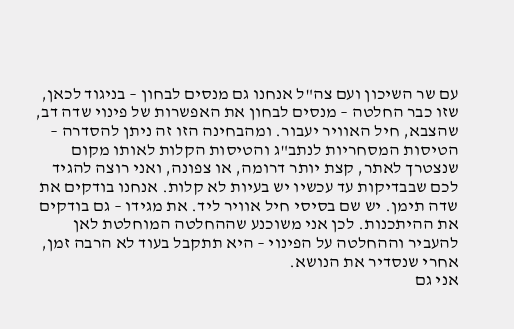עם שר השיכון ועם צה"ל אנחנו גם מנסים לבחון – בניגוד לכאן, שזו כבר החלטה – מנסים לבחון את האפשרות של פינוי שדה דב, שהצבא, חיל האוויר יעבור. ומהבחינה הזו זה ניתן להסדרה – הטיסות המסחריות לנתב"ג והטיסות הקלות לאותו מקום שנצטרך לאתר, קצת יותר דרומה, או צפונה, ואני רוצה להגיד לכם שבבדיקות עד עכשיו יש בעיות לא קלות. אנחנו בודקים את שדה תימן. יש שם בסיסי חיל אוויר ליד. את מגידו – גם בודקים את ההיתכנות. לכן אני משוכנע שההחלטה המוחלטת לאן להעביר וההחלטה על הפינוי – היא תתקבל בעוד לא הרבה זמן, אחרי שנסדיר את הנושא.
אני גם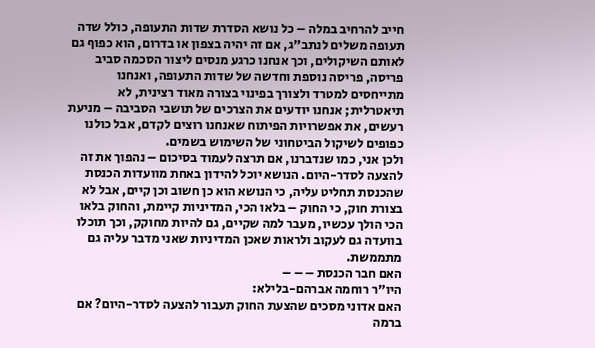חייב להרחיב במלה – כל נושא הסדרת שדות התעופה, כולל שדה תעופה משלים לנתב"ג, אם זה יהיה בצפון או בדרום, הוא כפוף גם לאותם השיקולים, וכך אנחנו כרגע מנסים ליצור הסכמה סביב פריסה, פריסה נוספת וחדשה של שדות התעופה, ואנחנו מתייחסים למטרד ולצורך בפינוי בצורה מאוד רצינית, לא תיאטרלית; אנחנו יודעים את הצרכים של תושבי הסביבה – מניעת רעשים, את אפשרויות הפיתוח שאנחנו רוצים לקדם, אבל כולנו כפופים לשיקול הביטחוני של השימוש בשמים.
ולכן אני, כמו שנדברנו, אם תרצה לעמוד בסיכום – נהפוך את זה להצעה לסדר-היום. הנושא יוכל להידון באחת מוועדות הכנסת שהכנסת תחליט עליה, כי הנושא הוא כן חשוב וכן קיים, אבל לא בצורת חוק, כי החוק – בלאו הכי, המדיניות קיימת, והחוק בלאו הכי הולך עכשיו, מעבר למה שקיים, גם להיות מחוקק, וכך תוכלו בוועדה גם לעקוב ולראות שאכן המדיניות שאני מדבר עליה גם מתממשת.
האם חבר הכנסת – – –
היו"ר רוחמה אברהם-בלילא:
האם אדוני מסכים שהצעת החוק תעבור להצעה לסדר-היום? אם ברמה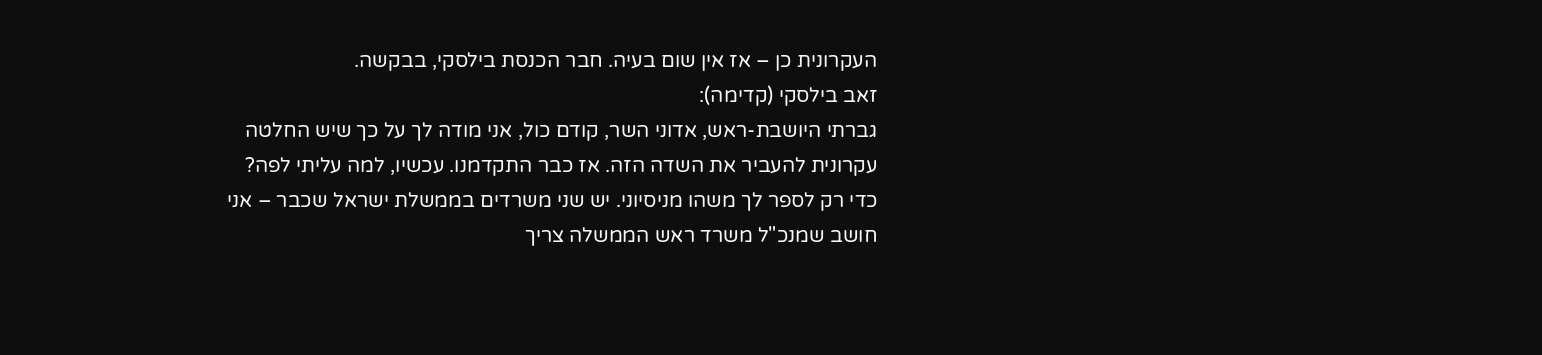העקרונית כן – אז אין שום בעיה. חבר הכנסת בילסקי, בבקשה.
זאב בילסקי (קדימה):
גברתי היושבת-ראש, אדוני השר, קודם כול, אני מודה לך על כך שיש החלטה עקרונית להעביר את השדה הזה. אז כבר התקדמנו. עכשיו, למה עליתי לפה? כדי רק לספר לך משהו מניסיוני. יש שני משרדים בממשלת ישראל שכבר – אני חושב שמנכ"ל משרד ראש הממשלה צריך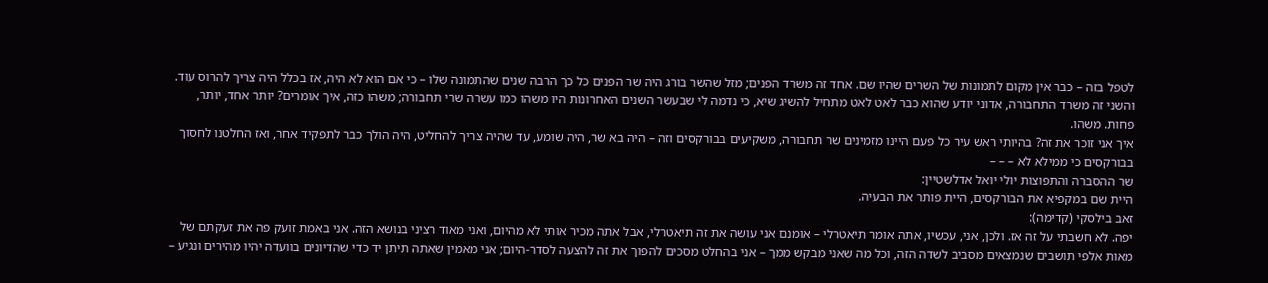לטפל בזה – כבר אין מקום לתמונות של השרים שהיו שם. אחד זה משרד הפנים; מזל שהשר בורג היה שר הפנים כל כך הרבה שנים שהתמונה שלו – כי אם הוא לא היה, אז בכלל היה צריך להרוס עוד. והשני זה משרד התחבורה, אדוני יודע שהוא כבר לאט לאט מתחיל להשיג שיא, כי נדמה לי שבעשר השנים האחרונות היו משהו כמו עשרה שרי תחבורה; משהו כזה, איך אומרים? יותר אחד, יותר, פחות. משהו.
איך אני זוכר את זה? בהיותי ראש עיר כל פעם היינו מזמינים שר תחבורה, משקיעים בבורקסים וזה – היה בא שר, היה שומע, עד שהיה צריך להחליט, היה הולך כבר לתפקיד אחר, ואז החלטנו לחסוך בבורקסים כי ממילא לא – – –
שר ההסברה והתפוצות יולי יואל אדלשטיין:
היית שם במקפיא את הבורקסים, היית פותר את הבעיה.
זאב בילסקי (קדימה):
יפה. לא חשבתי על זה אז. ולכן, אני, עכשיו, אתה אומר תיאטרלי – אומנם אני עושה את זה תיאטרלי, אבל אתה מכיר אותי לא מהיום, ואני מאוד רציני בנושא הזה. אני באמת זועק פה את זעקתם של מאות אלפי תושבים שנמצאים מסביב לשדה הזה, וכל מה שאני מבקש ממך – אני בהחלט מסכים להפוך את זה להצעה לסדר-היום; אני מאמין שאתה תיתן יד כדי שהדיונים בוועדה יהיו מהירים ונגיע –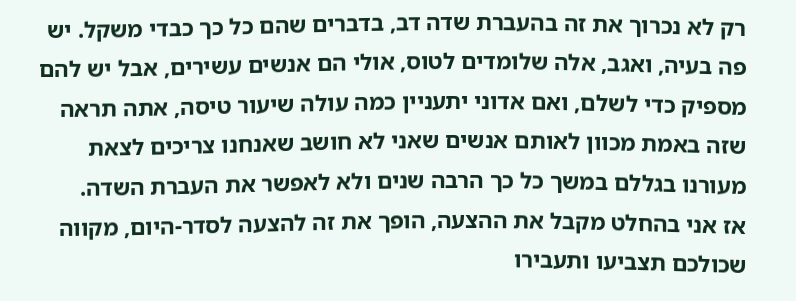רק לא נכרוך את זה בהעברת שדה דב, בדברים שהם כל כך כבדי משקל. יש פה בעיה, ואגב, אלה שלומדים לטוס, אולי הם אנשים עשירים, אבל יש להם מספיק כדי לשלם, ואם אדוני יתעניין כמה עולה שיעור טיסה, אתה תראה שזה באמת מכוון לאותם אנשים שאני לא חושב שאנחנו צריכים לצאת מעורנו בגללם במשך כל כך הרבה שנים ולא לאפשר את העברת השדה.
אז אני בהחלט מקבל את ההצעה, הופך את זה להצעה לסדר-היום, מקווה שכולכם תצביעו ותעבירו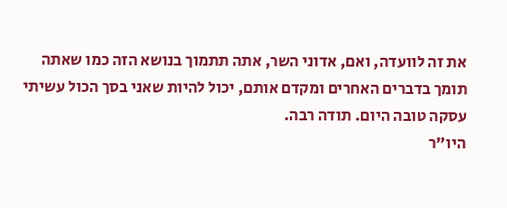את זה לוועדה, ואם, אדוני השר, אתה תתמוך בנושא הזה כמו שאתה תומך בדברים האחרים ומקדם אותם, יכול להיות שאני בסך הכול עשיתי עסקה טובה היום. תודה רבה.
היו"ר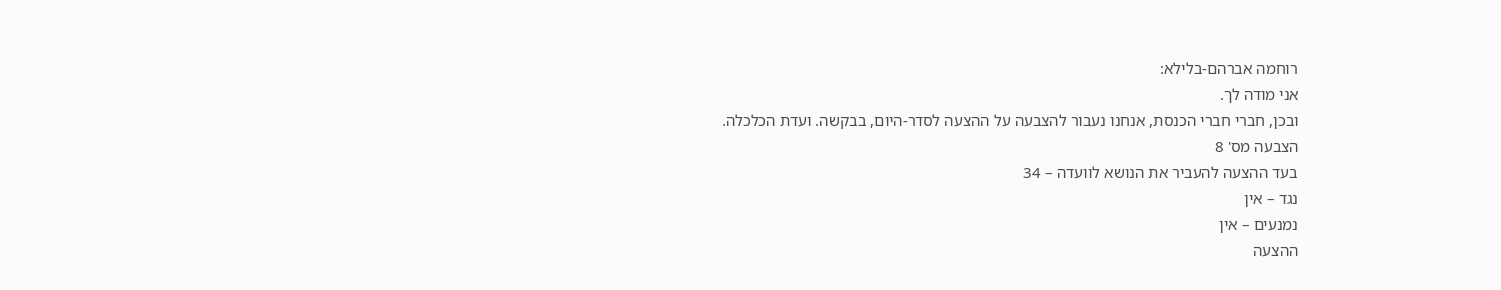רוחמה אברהם-בלילא:
אני מודה לך.
ובכן, חברי חברי הכנסת, אנחנו נעבור להצבעה על ההצעה לסדר-היום, בבקשה. ועדת הכלכלה.
הצבעה מס' 8
בעד ההצעה להעביר את הנושא לוועדה – 34
נגד – אין
נמנעים – אין
ההצעה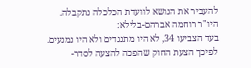להעביר את הנושא לוועדת הכלכלה נתקבלה.
היו"ר רוחמה אברהם-בלילא:
בעד הצביעו 34, לא היו מתנגדים ולא היו נמנעים. לפיכך הצעת החוק שהפכה להצעה לסדר-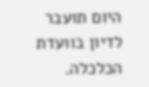היום תועבר לדיון בוועדת הכלכלה.